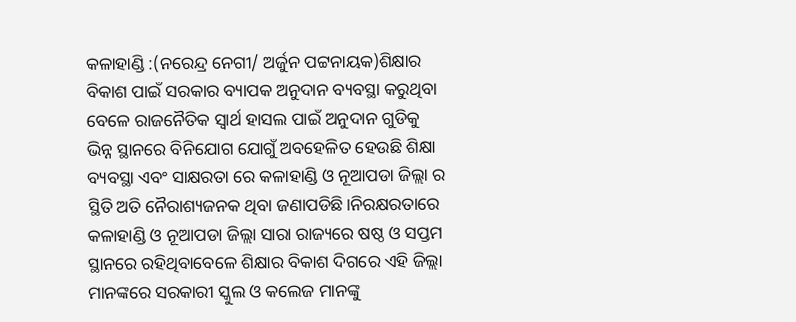କଳାହାଣ୍ଡି :(ନରେନ୍ଦ୍ର ନେଗୀ/ ଅର୍ଜୁନ ପଟ୍ଟନାୟକ)ଶିକ୍ଷାର ବିକାଶ ପାଇଁ ସରକାର ବ୍ୟାପକ ଅନୁଦାନ ବ୍ୟବସ୍ଥା କରୁଥିବା ବେଳେ ରାଜନୈତିକ ସ୍ଵାର୍ଥ ହାସଲ ପାଇଁ ଅନୁଦାନ ଗୁଡିକୁ ଭିନ୍ନ ସ୍ଥାନରେ ବିନିଯୋଗ ଯୋଗୁଁ ଅବହେଳିତ ହେଉଛି ଶିକ୍ଷା ବ୍ୟବସ୍ଥା ଏବଂ ସାକ୍ଷରତା ରେ କଳାହାଣ୍ଡି ଓ ନୂଆପଡା ଜିଲ୍ଲା ର ସ୍ଥିତି ଅତି ନୈରାଶ୍ୟଜନକ ଥିବା ଜଣାପଡିଛି।ନିରକ୍ଷରତାରେ କଳାହାଣ୍ଡି ଓ ନୂଆପଡା ଜିଲ୍ଲା ସାରା ରାଜ୍ୟରେ ଷଷ୍ଠ ଓ ସପ୍ତମ ସ୍ଥାନରେ ରହିଥିବାବେଳେ ଶିକ୍ଷାର ବିକାଶ ଦିଗରେ ଏହି ଜିଲ୍ଲା ମାନଙ୍କରେ ସରକାରୀ ସ୍କୁଲ ଓ କଲେଜ ମାନଙ୍କୁ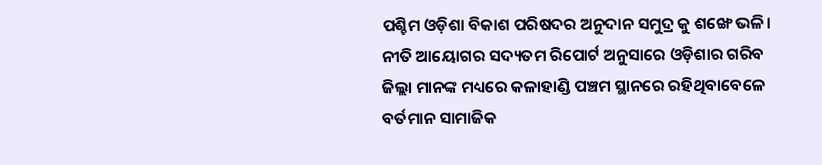ପଶ୍ଚିମ ଓଡ଼ିଶା ବିକାଶ ପରିଷଦର ଅନୁଦାନ ସମୁଦ୍ର କୁ ଶଙ୍ଖେ ଭଳି।
ନୀତି ଆୟୋଗର ସଦ୍ୟତମ ରିପୋର୍ଟ ଅନୁସାରେ ଓଡ଼ିଶାର ଗରିବ ଜିଲ୍ଲା ମାନଙ୍କ ମଧ୍ୟରେ କଳାହାଣ୍ଡି ପଞ୍ଚମ ସ୍ଥାନରେ ରହିଥିବାବେଳେ ବର୍ତମାନ ସାମାଜିକ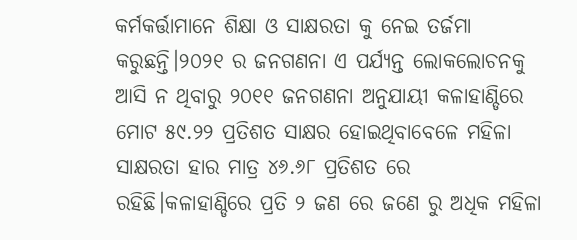କର୍ମକର୍ତ୍ତାମାନେ ଶିକ୍ଷା ଓ ସାକ୍ଷରତା କୁ ନେଇ ତର୍ଜମା କରୁଛନ୍ତି।୨୦୨୧ ର ଜନଗଣନା ଏ ପର୍ଯ୍ୟନ୍ତ ଲୋକଲୋଚନକୁ ଆସି ନ ଥିବାରୁ ୨୦୧୧ ଜନଗଣନା ଅନୁଯାୟୀ କଳାହାଣ୍ଡିରେ ମୋଟ ୫୯.୨୨ ପ୍ରତିଶତ ସାକ୍ଷର ହୋଇଥିବାବେଳେ ମହିଳା ସାକ୍ଷରତା ହାର ମାତ୍ର ୪୬.୬୮ ପ୍ରତିଶତ ରେ ରହିଛି।କଳାହାଣ୍ଡିରେ ପ୍ରତି ୨ ଜଣ ରେ ଜଣେ ରୁ ଅଧିକ ମହିଳା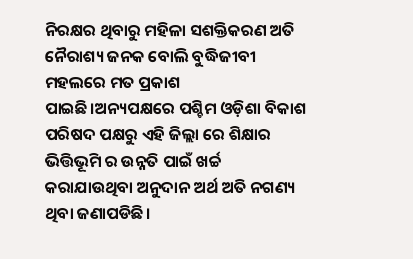ନିରକ୍ଷର ଥିବାରୁ ମହିଳା ସଶକ୍ତିକରଣ ଅତି ନୈରାଶ୍ୟ ଜନକ ବୋଲି ବୁଦ୍ଧିଜୀବୀ ମହଲରେ ମତ ପ୍ରକାଶ ପାଇଛି।ଅନ୍ୟପକ୍ଷରେ ପଶ୍ଚିମ ଓଡ଼ିଶା ବିକାଶ ପରିଷଦ ପକ୍ଷରୁ ଏହି ଜିଲ୍ଲା ରେ ଶିକ୍ଷାର ଭିତ୍ତିଭୂମି ର ଉନ୍ନତି ପାଇଁ ଖର୍ଚ୍ଚ କରାଯାଉଥିବା ଅନୁଦାନ ଅର୍ଥ ଅତି ନଗଣ୍ୟ ଥିବା ଜଣାପଡିଛି।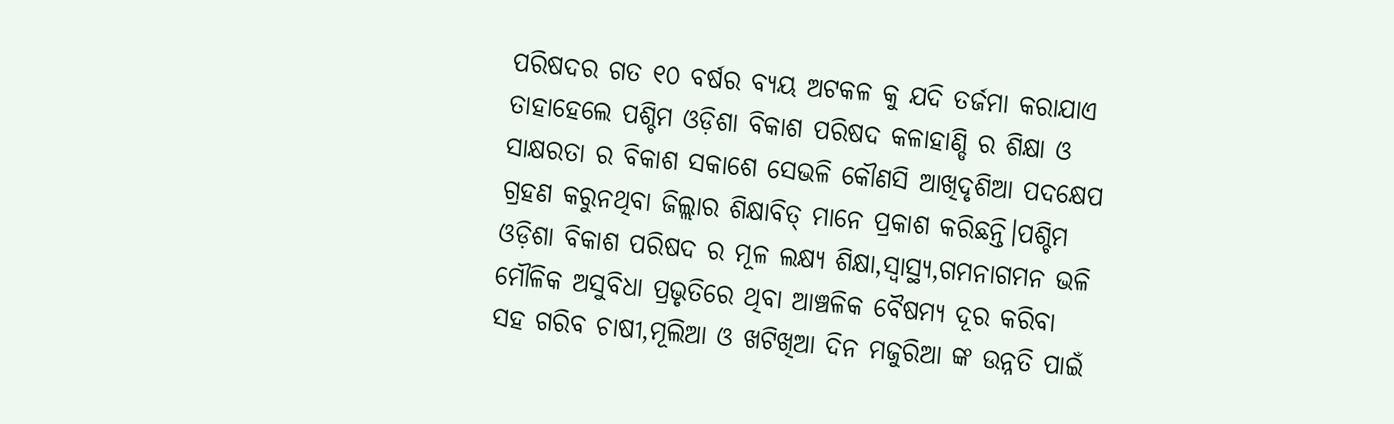ପରିଷଦର ଗତ ୧୦ ବର୍ଷର ବ୍ୟୟ ଅଟକଳ କୁ ଯଦି ତର୍ଜମା କରାଯାଏ ତାହାହେଲେ ପଶ୍ଚିମ ଓଡ଼ିଶା ବିକାଶ ପରିଷଦ କଳାହାଣ୍ଡି ର ଶିକ୍ଷା ଓ ସାକ୍ଷରତା ର ବିକାଶ ସକାଶେ ସେଭଳି କୌଣସି ଆଖିଦୃଶିଆ ପଦକ୍ଷେପ ଗ୍ରହଣ କରୁନଥିବା ଜିଲ୍ଲାର ଶିକ୍ଷାବିତ୍ ମାନେ ପ୍ରକାଶ କରିଛନ୍ତି।ପଶ୍ଚିମ ଓଡ଼ିଶା ବିକାଶ ପରିଷଦ ର ମୂଳ ଲକ୍ଷ୍ୟ ଶିକ୍ଷା,ସ୍ୱାସ୍ଥ୍ୟ,ଗମନାଗମନ ଭଳି ମୌଳିକ ଅସୁବିଧା ପ୍ରଭୃତିରେ ଥିବା ଆଞ୍ଚଳିକ ବୈଷମ୍ୟ ଦୂର କରିବା ସହ ଗରିବ ଚାଷୀ,ମୂଲିଆ ଓ ଖଟିଖିଆ ଦିନ ମଜୁରିଆ ଙ୍କ ଉନ୍ନତି ପାଇଁ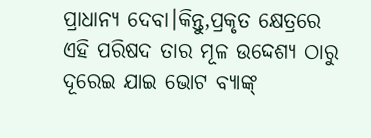ପ୍ରାଧାନ୍ୟ ଦେବା।କିନ୍ତୁ,ପ୍ରକୃତ କ୍ଷେତ୍ରରେ ଏହି ପରିଷଦ ତାର ମୂଳ ଉଦ୍ଦେଶ୍ୟ ଠାରୁ ଦୂରେଇ ଯାଇ ଭୋଟ ବ୍ୟାଙ୍କ୍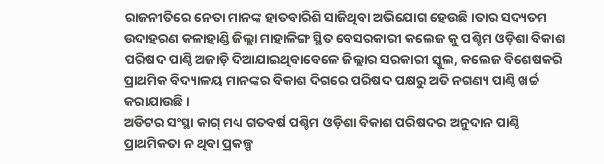ରାଜନୀତିରେ ନେତା ମାନଙ୍କ ହାତବାରିଶି ସାଜିଥିବା ଅଭିଯୋଗ ହେଉଛି।ତାର ସଦ୍ୟତମ ଉଦାହରଣ କଳାହାଣ୍ଡି ଜିଲ୍ଲା ମାହାଳିଙ୍ଗ ସ୍ଥିତ ବେସରକାରୀ କଲେଜ କୁ ପଶ୍ଚିମ ଓଡ଼ିଶା ବିକାଶ ପରିଷଦ ପାଣ୍ଠି ଅଜାଡ଼ି ଦିଆଯାଇଥିବାବେଳେ ଜିଲ୍ଲାର ସରକାରୀ ସ୍କୁଲ, କଲେଜ ବିଶେଷକରି ପ୍ରାଥମିକ ବିଦ୍ୟାଳୟ ମାନଙ୍କର ବିକାଶ ଦିଗରେ ପରିଷଦ ପକ୍ଷରୁ ଅତି ନଗଣ୍ୟ ପାଣ୍ଠି ଖର୍ଚ୍ଚ କରାଯାଉଛି।
ଅଡିଟର ସଂସ୍ଥା କାଗ୍ ମଧ୍ୟ ଗତବର୍ଷ ପଶ୍ଚିମ ଓଡ଼ିଶା ବିକାଶ ପରିଷଦର ଅନୁଦାନ ପାଣ୍ଠି ପ୍ରାଥମିକତା ନ ଥିବା ପ୍ରକଳ୍ପ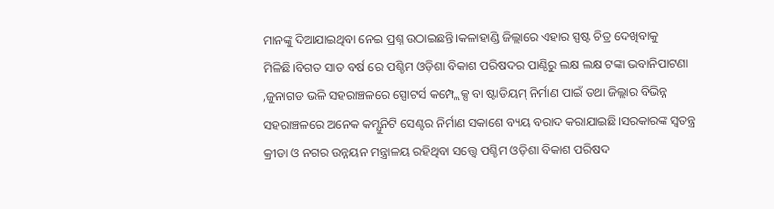ମାନଙ୍କୁ ଦିଆଯାଇଥିବା ନେଇ ପ୍ରଶ୍ନ ଉଠାଇଛନ୍ତି।କଳାହାଣ୍ଡି ଜିଲ୍ଲାରେ ଏହାର ସ୍ପଷ୍ଟ ଚିତ୍ର ଦେଖିବାକୁ ମିଳିଛି।ବିଗତ ସାତ ବର୍ଷ ରେ ପଶ୍ଚିମ ଓଡ଼ିଶା ବିକାଶ ପରିଷଦର ପାଣ୍ଠିରୁ ଲକ୍ଷ ଲକ୍ଷ ଟଙ୍କା ଭବାନିପାଟଣା ,ଜୁନାଗଡ ଭଳି ସହରାଞ୍ଚଳରେ ସ୍ପୋଟର୍ସ କମ୍ପ୍ଲେକ୍ସ ବା ଷ୍ଟାଡିୟମ୍ ନିର୍ମାଣ ପାଇଁ ତଥା ଜିଲ୍ଲାର ବିଭିନ୍ନ ସହରାଞ୍ଚଳରେ ଅନେକ କମ୍ଯୁନିଟି ସେଣ୍ଟର ନିର୍ମାଣ ସକାଶେ ବ୍ୟୟ ବରାଦ କରାଯାଇଛି।ସରକାରଙ୍କ ସ୍ବତନ୍ତ୍ର କ୍ରୀଡା ଓ ନଗର ଉନ୍ନୟନ ମନ୍ତ୍ରାଳୟ ରହିଥିବା ସତ୍ତ୍ବେ ପଶ୍ଚିମ ଓଡ଼ିଶା ବିକାଶ ପରିଷଦ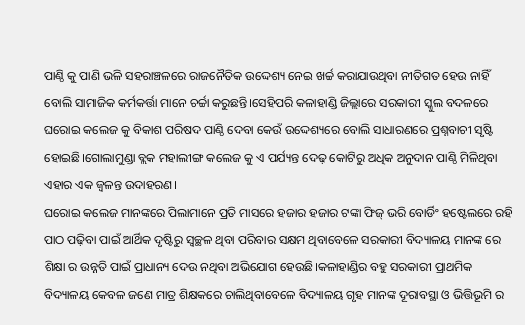ପାଣ୍ଠି କୁ ପାଣି ଭଳି ସହରାଞ୍ଚଳରେ ରାଜନୈତିକ ଉଦ୍ଦେଶ୍ୟ ନେଇ ଖର୍ଚ୍ଚ କରାଯାଉଥିବା ନୀତିଗତ ହେଉ ନାହିଁ ବୋଲି ସାମାଜିକ କର୍ମକର୍ତ୍ତା ମାନେ ଚର୍ଚ୍ଚା କରୁଛନ୍ତି।ସେହିପରି କଳାହାଣ୍ଡି ଜିଲ୍ଲାରେ ସରକାରୀ ସ୍କୁଲ ବଦଳରେ ଘରୋଇ କଲେଜ କୁ ବିକାଶ ପରିଷଦ ପାଣ୍ଠି ଦେବା କେଉଁ ଉଦ୍ଦେଶ୍ୟରେ ବୋଲି ସାଧାରଣରେ ପ୍ରଶ୍ନବାଚୀ ସୃଷ୍ଟି ହୋଇଛି।ଗୋଲାମୁଣ୍ଡା ବ୍ଲକ ମହାଲୀଙ୍ଗ କଲେଜ କୁ ଏ ପର୍ଯ୍ୟନ୍ତ ଦେଢ଼ କୋଟିରୁ ଅଧିକ ଅନୁଦାନ ପାଣ୍ଠି ମିଳିଥିବା ଏହାର ଏକ ଜ୍ଵଳନ୍ତ ଉଦାହରଣ।
ଘରୋଇ କଲେଜ ମାନଙ୍କରେ ପିଲାମାନେ ପ୍ରତି ମାସରେ ହଜାର ହଜାର ଟଙ୍କା ଫିଜ୍ ଭରି ବୋର୍ଡିଂ ହଷ୍ଟେଲରେ ରହି ପାଠ ପଢ଼ିବା ପାଇଁ ଆର୍ଥିକ ଦୃଷ୍ଟିରୁ ସ୍ୱଚ୍ଛଳ ଥିବା ପରିବାର ସକ୍ଷମ ଥିବାବେଳେ ସରକାରୀ ବିଦ୍ୟାଳୟ ମାନଙ୍କ ରେ ଶିକ୍ଷା ର ଉନ୍ନତି ପାଇଁ ପ୍ରାଧାନ୍ୟ ଦେଉ ନଥିବା ଅଭିଯୋଗ ହେଉଛି।କଳାହାଣ୍ଡିର ବହୁ ସରକାରୀ ପ୍ରାଥମିକ ବିଦ୍ୟାଳୟ କେବଳ ଜଣେ ମାତ୍ର ଶିକ୍ଷକରେ ଚାଲିଥିବାବେଳେ ବିଦ୍ୟାଳୟ ଗୃହ ମାନଙ୍କ ଦୂରାବସ୍ଥା ଓ ଭିତ୍ତିଭୂମି ର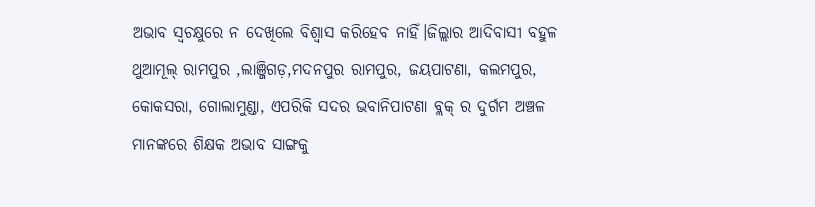ଅଭାବ ସ୍ବଚକ୍ଷୁରେ ନ ଦେଖିଲେ ବିଶ୍ୱାସ କରିହେବ ନାହିଁ।ଜିଲ୍ଲାର ଆଦିବାସୀ ବହୁଳ ଥୁଆମୂଲ୍ ରାମପୁର ,ଲାଞ୍ଜିଗଡ଼,ମଦନପୁର ରାମପୁର, ଜୟପାଟଣା, କଲମପୁର, କୋକସରା, ଗୋଲାମୁଣ୍ଡା, ଏପରିକି ସଦର ଭବାନିପାଟଣା ବ୍ଲକ୍ ର ଦୁର୍ଗମ ଅଞ୍ଚଳ ମାନଙ୍କରେ ଶିକ୍ଷକ ଅଭାବ ସାଙ୍ଗକୁ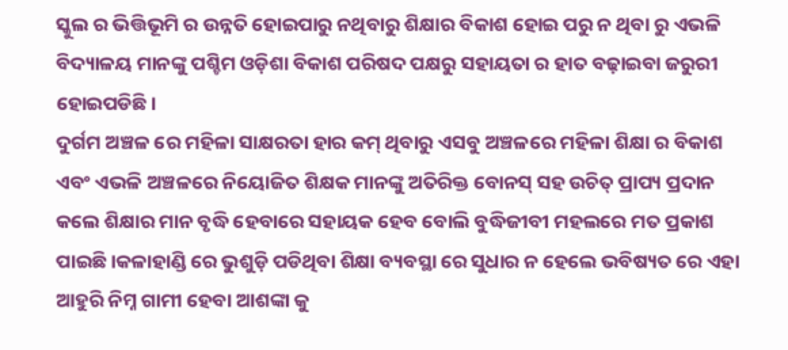ସ୍କୁଲ ର ଭିତ୍ତିଭୂମି ର ଉନ୍ନତି ହୋଇପାରୁ ନଥିବାରୁ ଶିକ୍ଷାର ବିକାଶ ହୋଇ ପରୁ ନ ଥିବା ରୁ ଏଭଳି ବିଦ୍ୟାଳୟ ମାନଙ୍କୁ ପଶ୍ଚିମ ଓଡ଼ିଶା ବିକାଶ ପରିଷଦ ପକ୍ଷରୁ ସହାୟତା ର ହାତ ବଢ଼ାଇବା ଜରୁରୀ ହୋଇପଡିଛି।
ଦୁର୍ଗମ ଅଞ୍ଚଳ ରେ ମହିଳା ସାକ୍ଷରତା ହାର କମ୍ ଥିବାରୁ ଏସବୁ ଅଞ୍ଚଳରେ ମହିଳା ଶିକ୍ଷା ର ବିକାଶ ଏବଂ ଏଭଳି ଅଞ୍ଚଳରେ ନିୟୋଜିତ ଶିକ୍ଷକ ମାନଙ୍କୁ ଅତିରିକ୍ତ ବୋନସ୍ ସହ ଉଚିତ୍ ପ୍ରାପ୍ୟ ପ୍ରଦାନ କଲେ ଶିକ୍ଷାର ମାନ ବୃଦ୍ଧି ହେବାରେ ସହାୟକ ହେବ ବୋଲି ବୁଦ୍ଧିଜୀବୀ ମହଲରେ ମତ ପ୍ରକାଶ ପାଇଛି।କଳାହାଣ୍ଡି ରେ ଭୁଶୁଡ଼ି ପଡିଥିବା ଶିକ୍ଷା ବ୍ୟବସ୍ଥା ରେ ସୁଧାର ନ ହେଲେ ଭବିଷ୍ୟତ ରେ ଏହା ଆହୁରି ନିମ୍ନ ଗାମୀ ହେବା ଆଶଙ୍କା କୁ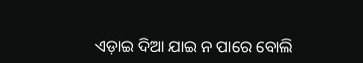ଏଡ଼ାଇ ଦିଆ ଯାଇ ନ ପାରେ ବୋଲି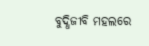ବୁଦ୍ଧିଜୀବି ମହଲରେ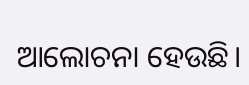ଆଲୋଚନା ହେଉଛି।